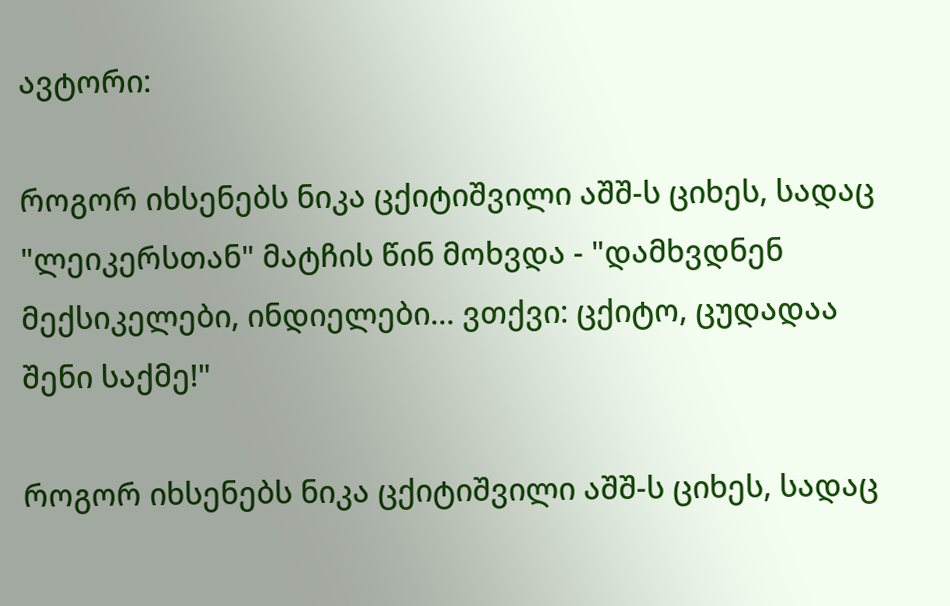ავტორი:

როგორ იხსენებს ნიკა ცქიტიშვილი აშშ-ს ციხეს, სადაც "ლეიკერსთან" მატჩის წინ მოხვდა - "დამხვდნენ მექსიკელები, ინდიელები... ვთქვი: ცქიტო, ცუდადაა შენი საქმე!"

როგორ იხსენებს ნიკა ცქიტიშვილი აშშ-ს ციხეს, სადაც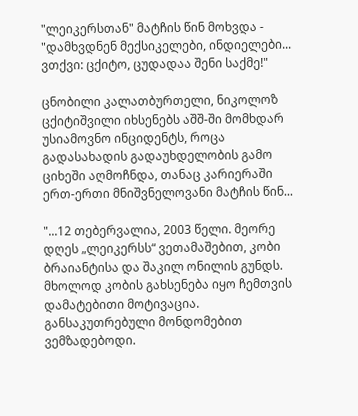"ლეიკერსთან" მატჩის წინ მოხვდა - "დამხვდნენ მექსიკელები, ინდიელები... ვთქვი: ცქიტო, ცუდადაა შენი საქმე!"

ცნობილი კალათბურთელი, ნიკოლოზ ცქიტიშვილი იხსენებს აშშ-ში მომხდარ უსიამოვნო ინციდენტს, როცა გადასახადის გადაუხდელობის გამო ციხეში აღმოჩნდა, თანაც კარიერაში ერთ-ერთი მნიშვნელოვანი მატჩის წინ...

"...12 თებერვალია, 2003 წელი. მეორე დღეს „ლეიკერსს“ ვეთამაშებით, კობი ბრაიანტისა და შაკილ ონილის გუნდს. მხოლოდ კობის გახსენება იყო ჩემთვის დამატებითი მოტივაცია. განსაკუთრებული მონდომებით ვემზადებოდი.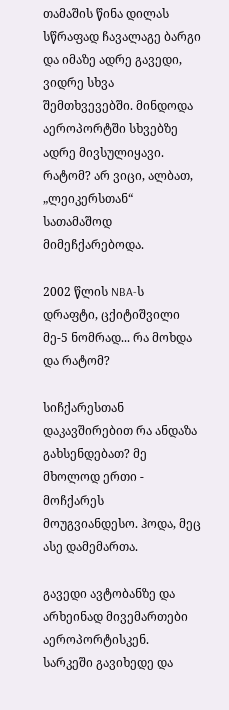თამაშის წინა დილას სწრაფად ჩავალაგე ბარგი და იმაზე ადრე გავედი, ვიდრე სხვა შემთხვევებში. მინდოდა აეროპორტში სხვებზე ადრე მივსულიყავი. რატომ? არ ვიცი, ალბათ, „ლეიკერსთან“ სათამაშოდ მიმეჩქარებოდა.

2002 წლის NBA-ს დრაფტი, ცქიტიშვილი მე-5 ნომრად... რა მოხდა და რატომ?

სიჩქარესთან დაკავშირებით რა ანდაზა გახსენდებათ? მე მხოლოდ ერთი - მოჩქარეს მოუგვიანდესო. ჰოდა, მეც ასე დამემართა.

გავედი ავტობანზე და არხეინად მივემართები აეროპორტისკენ. სარკეში გავიხედე და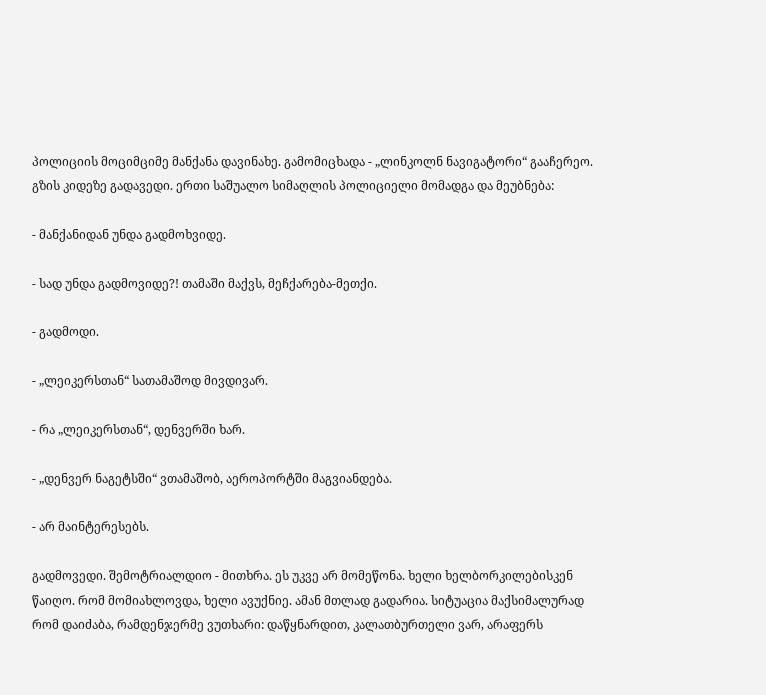პოლიციის მოციმციმე მანქანა დავინახე. გამომიცხადა - „ლინკოლნ ნავიგატორი“ გააჩერეო. გზის კიდეზე გადავედი. ერთი საშუალო სიმაღლის პოლიციელი მომადგა და მეუბნება:

- მანქანიდან უნდა გადმოხვიდე.

- სად უნდა გადმოვიდე?! თამაში მაქვს, მეჩქარება-მეთქი.

- გადმოდი.

- „ლეიკერსთან“ სათამაშოდ მივდივარ.

- რა „ლეიკერსთან“, დენვერში ხარ.

- „დენვერ ნაგეტსში“ ვთამაშობ, აეროპორტში მაგვიანდება.

- არ მაინტერესებს.

გადმოვედი. შემოტრიალდიო - მითხრა. ეს უკვე არ მომეწონა. ხელი ხელბორკილებისკენ წაიღო. რომ მომიახლოვდა, ხელი ავუქნიე. ამან მთლად გადარია. სიტუაცია მაქსიმალურად რომ დაიძაბა, რამდენჯერმე ვუთხარი: დაწყნარდით, კალათბურთელი ვარ, არაფერს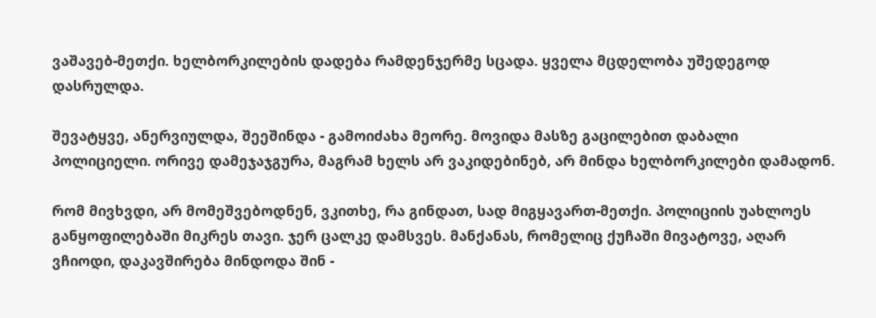ვაშავებ-მეთქი. ხელბორკილების დადება რამდენჯერმე სცადა. ყველა მცდელობა უშედეგოდ დასრულდა.

შევატყვე, ანერვიულდა, შეეშინდა - გამოიძახა მეორე. მოვიდა მასზე გაცილებით დაბალი პოლიციელი. ორივე დამეჯაჯგურა, მაგრამ ხელს არ ვაკიდებინებ, არ მინდა ხელბორკილები დამადონ.

რომ მივხვდი, არ მომეშვებოდნენ, ვკითხე, რა გინდათ, სად მიგყავართ-მეთქი. პოლიციის უახლოეს განყოფილებაში მიკრეს თავი. ჯერ ცალკე დამსვეს. მანქანას, რომელიც ქუჩაში მივატოვე, აღარ ვჩიოდი, დაკავშირება მინდოდა შინ -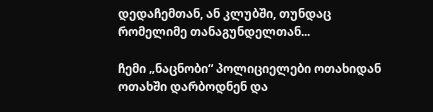დედაჩემთან, ან კლუბში, თუნდაც რომელიმე თანაგუნდელთან...

ჩემი „ნაცნობი“ პოლიციელები ოთახიდან ოთახში დარბოდნენ და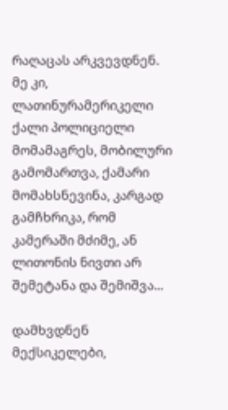რაღაცას არკვევდნენ. მე კი, ლათინურამერიკელი ქალი პოლიციელი მომამაგრეს, მობილური გამომართვა, ქამარი მომახსნევინა, კარგად გამჩხრიკა, რომ კამერაში მძიმე, ან ლითონის ნივთი არ შემეტანა და შემიშვა...

დამხვდნენ მექსიკელები,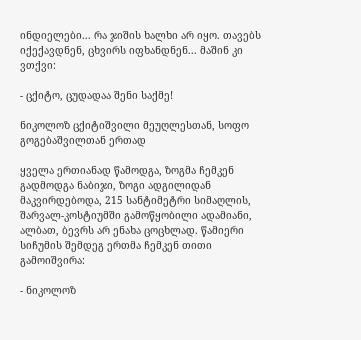ინდიელები... რა ჯიშის ხალხი არ იყო. თავებს იქექავდნენ, ცხვირს იფხანდნენ... მაშინ კი ვთქვი:

- ცქიტო, ცუდადაა შენი საქმე!

ნიკოლოზ ცქიტიშვილი მეუღლესთან, სოფო გოგებაშვილთან ერთად

ყველა ერთიანად წამოდგა, ზოგმა ჩემკენ გადმოდგა ნაბიჯი, ზოგი ადგილიდან მაკვირდებოდა, 215 სანტიმეტრი სიმაღლის, შარვალ-კოსტიუმში გამოწყობილი ადამიანი, ალბათ, ბევრს არ ენახა ცოცხლად. წამიერი სიჩუმის შემდეგ ერთმა ჩემკენ თითი გამოიშვირა:

- ნიკოლოზ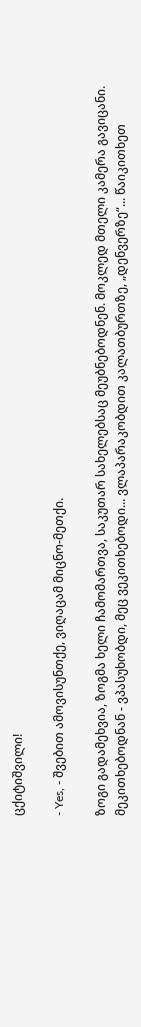ცქიტიშვილი!

- Yes, - შვებით ამოვისუნთქე, ვიღაცამ მიცნო-მეთქი.

ზოგი გადამეხვია, ზოგმა ხელი ჩამომართვა, საკუთარ სახელებსაც მეუბნებოდნენ. მოკლედ მთელი კამერა გავიცანი. მეკითხებოდნან - ვპასუხობდი, მეც ვეკითხებოდი... ვლაპარაკობდით კალათბურთზე, „დენვერზე“... წაიკითხეთ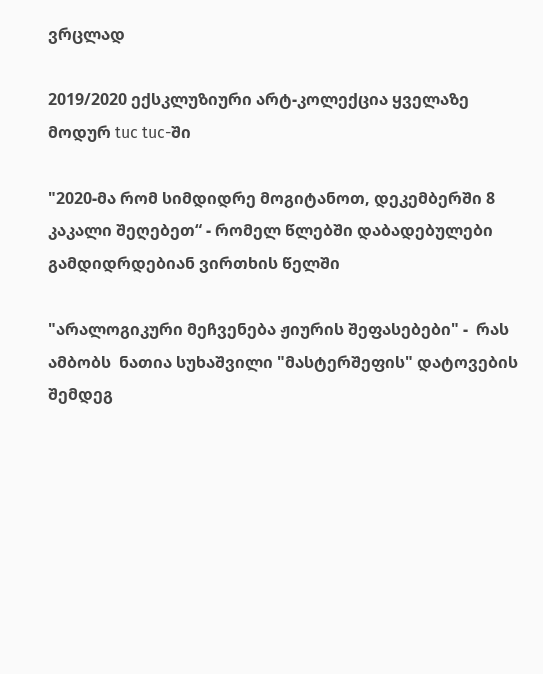ვრცლად

2019/2020 ექსკლუზიური არტ-კოლექცია ყველაზე მოდურ tuc tuc-ში

"2020-მა რომ სიმდიდრე მოგიტანოთ, დეკემბერში 8 კაკალი შეღებეთ“ - რომელ წლებში დაბადებულები გამდიდრდებიან ვირთხის წელში

"არალოგიკური მეჩვენება ჟიურის შეფასებები" -  რას ამბობს  ნათია სუხაშვილი "მასტერშეფის" დატოვების შემდეგ